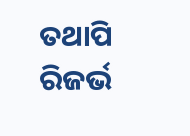ତଥାପି ରିଜର୍ଭ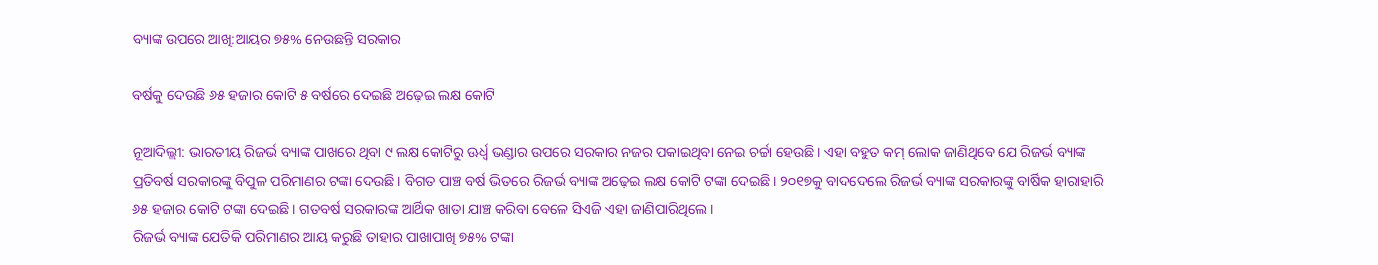ବ୍ୟାଙ୍କ ଉପରେ ଆଖି:ଆୟର ୭୫% ନେଉଛନ୍ତି ସରକାର

ବର୍ଷକୁ ଦେଉଛି ୬୫ ହଜାର କୋଟି ୫ ବର୍ଷରେ ଦେଇଛି ଅଢ଼େଇ ଲକ୍ଷ କୋଟି

ନୂଆଦିଲ୍ଲୀ: ଭାରତୀୟ ରିଜର୍ଭ ବ୍ୟାଙ୍କ ପାଖରେ ଥିବା ୯ ଲକ୍ଷ କୋଟିରୁ ଊର୍ଧ୍ବ ଭଣ୍ଡାର ଉପରେ ସରକାର ନଜର ପକାଇଥିବା ନେଇ ଚର୍ଚ୍ଚା ହେଉଛି। ଏହା ବହୁତ କମ୍ ଲୋକ ଜାଣିଥିବେ ଯେ ରିଜର୍ଭ ବ୍ୟାଙ୍କ ପ୍ରତିବର୍ଷ ସରକାରଙ୍କୁ ବିପୁଳ ପରିମାଣର ଟଙ୍କା ଦେଉଛି। ବିଗତ ପାଞ୍ଚ ବର୍ଷ ଭିତରେ ରିଜର୍ଭ ବ୍ୟାଙ୍କ ଅଢ଼େଇ ଲକ୍ଷ କୋଟି ଟଙ୍କା ଦେଇଛି। ୨୦୧୭କୁ ବାଦଦେଲେ ରିଜର୍ଭ ବ୍ୟାଙ୍କ ସରକାରଙ୍କୁ ବାର୍ଷିକ ହାରାହାରି ୬୫ ହଜାର କୋଟି ଟଙ୍କା ଦେଇଛି। ଗତବର୍ଷ ସରକାରଙ୍କ ଆର୍ଥିକ ଖାତା ଯାଞ୍ଚ କରିବା ବେଳେ ସିଏଜି ଏହା ଜାଣିପାରିଥିଲେ।
ରିଜର୍ଭ ବ୍ୟାଙ୍କ ‌ଯେତିକି ପରିମାଣର ଆୟ କରୁଛି ତାହାର ପାଖାପାଖି ୭୫% ଟଙ୍କା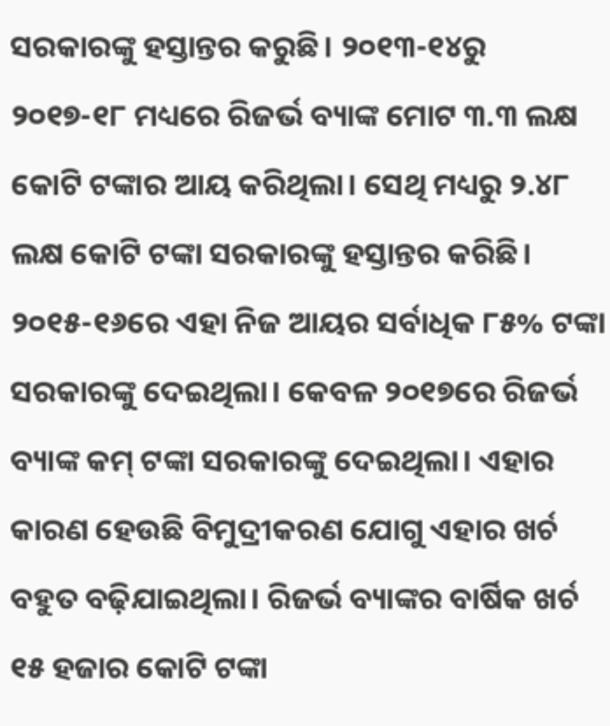ସରକାରଙ୍କୁ ହସ୍ତାନ୍ତର କରୁଛି। ୨୦୧୩-୧୪ରୁ ୨୦୧୭-୧୮ ମଧ୍ୟରେ ରିଜର୍ଭ ବ୍ୟାଙ୍କ ମୋଟ ୩.୩ ଲକ୍ଷ କୋଟି ଟଙ୍କାର ଆୟ କରିଥିଲା। ସେଥି ମଧ୍ୟରୁ ୨.୪୮ ଲକ୍ଷ କୋଟି ଟଙ୍କା ସରକାରଙ୍କୁ ହସ୍ତାନ୍ତର କରିଛି। ୨୦୧୫-୧୬ରେ ଏହା ନିଜ ଆୟର ସର୍ବାଧିକ ୮୫% ଟଙ୍କା ସରକାରଙ୍କୁ ଦେଇଥିଲା। କେବଳ ୨୦୧୭ରେ ରିଜର୍ଭ ବ୍ୟାଙ୍କ କମ୍ ଟଙ୍କା ସରକାରଙ୍କୁ ଦେଇଥିଲା। ଏହାର କାରଣ ହେଉଛି ବିମୁଦ୍ରୀକରଣ ଯୋଗୁ ଏହାର ଖର୍ଚ ବହୁତ ବଢ଼ିଯାଇଥିଲା। ରିଜର୍ଭ ବ୍ୟାଙ୍କର ବାର୍ଷିକ ଖର୍ଚ ୧୫ ହଜାର କୋଟି ଟଙ୍କା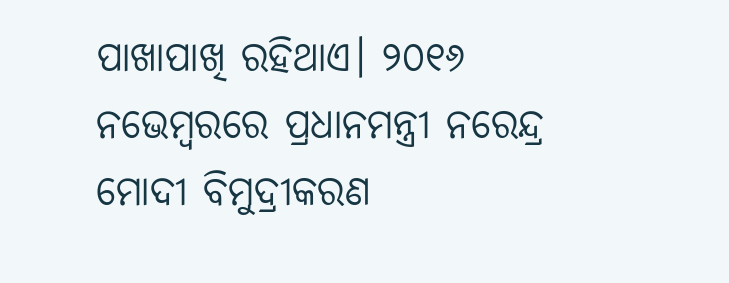ପାଖାପାଖି ରହିଥାଏ। ୨୦୧୬ ନଭେମ୍ବରରେ ପ୍ରଧାନମନ୍ତ୍ରୀ ନରେନ୍ଦ୍ର ମୋଦୀ ବିମୁଦ୍ରୀକରଣ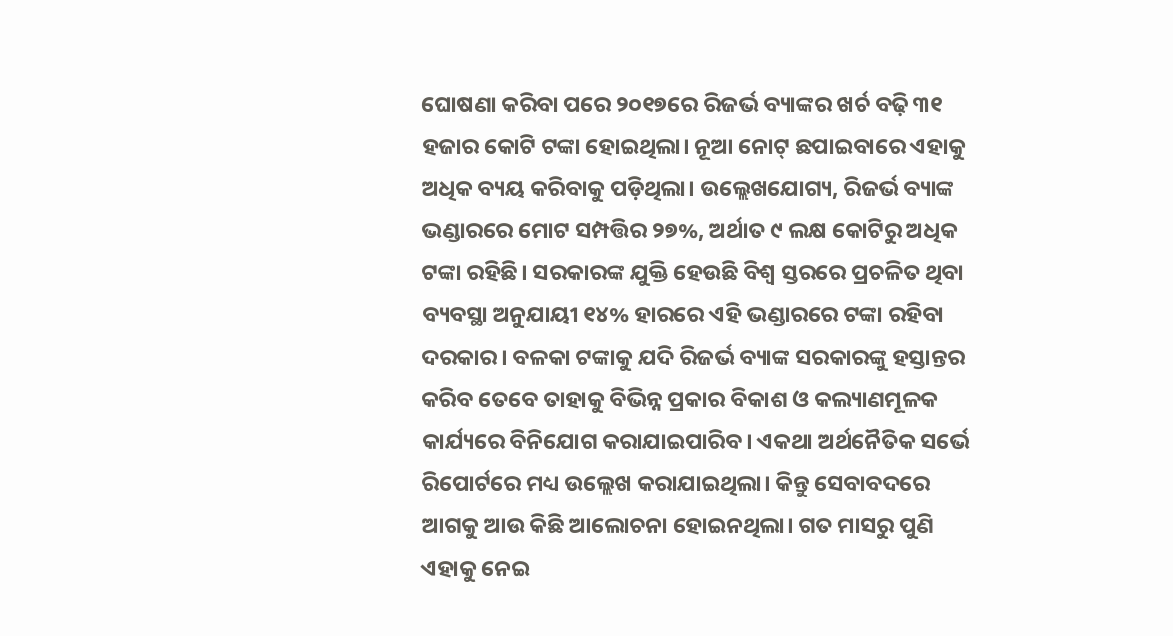ଘୋଷଣା କରିବା ପରେ ୨୦୧୭ରେ ରିଜର୍ଭ ବ୍ୟାଙ୍କର ଖର୍ଚ ବଢ଼ି ୩୧ ହଜାର କୋଟି ଟଙ୍କା ହୋଇଥିଲା। ନୂଆ ନୋଟ୍‌ ଛପାଇବାରେ ଏହାକୁ ଅଧିକ ବ୍ୟୟ କରିବାକୁ ପଡ଼ିଥିଲା। ଉଲ୍ଲେଖଯୋଗ୍ୟ, ରିଜର୍ଭ ବ୍ୟାଙ୍କ ଭଣ୍ଡାରରେ ମୋଟ ସମ୍ପତ୍ତିର ୨୭%, ଅର୍ଥାତ ୯ ଲକ୍ଷ କୋଟିରୁ ଅଧିକ ଟଙ୍କା ରହିଛି। ସରକାରଙ୍କ ଯୁକ୍ତି ହେଉଛି ବିଶ୍ବ ସ୍ତରରେ ପ୍ରଚଳିତ ଥିବା ବ୍ୟବସ୍ଥା ଅନୁଯାୟୀ ୧୪% ହାରରେ ଏହି ଭଣ୍ଡାରରେ ଟଙ୍କା ରହିବା ଦରକାର। ବଳକା ଟଙ୍କାକୁ ଯଦି ରିଜର୍ଭ ବ୍ୟାଙ୍କ ସରକାରଙ୍କୁ ହସ୍ତାନ୍ତର କରିବ ତେବେ ତାହାକୁ ବିଭିନ୍ନ ପ୍ରକାର ବିକାଶ ଓ କଲ୍ୟାଣମୂଳକ କାର୍ଯ୍ୟରେ ବିନିଯୋଗ କରାଯାଇପାରିବ। ଏକଥା ଅର୍ଥନୈତିକ ସର୍ଭେ ରିପୋର୍ଟରେ ମଧ୍ୟ ଉଲ୍ଲେଖ କରାଯାଇଥିଲା। କିନ୍ତୁ ସେବାବଦରେ ଆଗକୁ ଆଉ କିଛି ଆଲୋଚନା ହୋଇନଥିଲା। ଗତ ମାସରୁ ପୁଣି ଏହାକୁ ନେଇ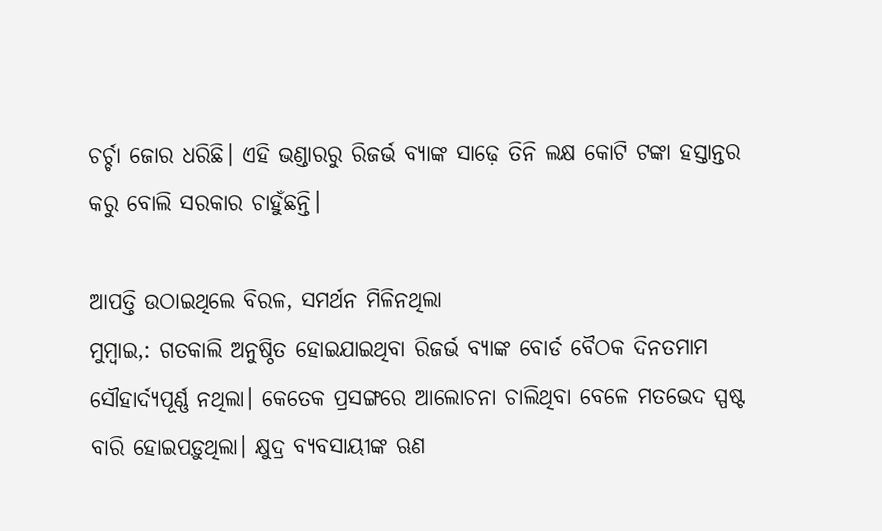ଚର୍ଚ୍ଚା ଜୋର ଧରିଛି। ଏହି ଭଣ୍ଡାରରୁ ରିଜର୍ଭ ବ୍ୟାଙ୍କ ସାଢ଼େ ତିନି ଲକ୍ଷ କୋଟି ଟଙ୍କା ହସ୍ତାନ୍ତର କରୁ ବୋଲି ସରକାର ଚାହୁଁଛନ୍ତି।

ଆପତ୍ତି ଉଠାଇଥିଲେ ବିରଳ, ସମର୍ଥନ ମିଳିନଥିଲା
ମୁମ୍ବାଇ,: ଗତକାଲି ଅନୁଷ୍ଠିତ ହୋଇଯାଇଥିବା ରିଜର୍ଭ ବ୍ୟାଙ୍କ ବୋର୍ଡ ବୈଠକ ଦିନତମାମ ସୌହାର୍ଦ୍ୟପୂର୍ଣ୍ଣ ନଥିଲା। କେତେକ ପ୍ରସଙ୍ଗରେ ଆଲୋଚନା ଚାଲିଥିବା ବେଳେ ମତଭେଦ ସ୍ପଷ୍ଟ ବାରି ହୋଇପଡ଼ୁଥିଲା। କ୍ଷୁଦ୍ର ବ୍ୟବସାୟୀଙ୍କ ଋଣ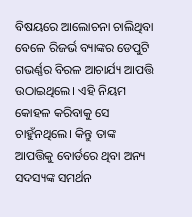ବିଷୟରେ ଆଲୋଚନା ଚାଲିଥିବା ବେଳେ ରିଜର୍ଭ ବ୍ୟାଙ୍କର ଡେପୁଟି ଗଭର୍ଣ୍ଣର ବିରଳ ଆଚାର୍ଯ୍ୟ ଆପତ୍ତି ଉଠାଇଥିଲେ। ଏହି ନିୟମ କୋହଳ କରିବାକୁ ସେ ଚାହୁଁନଥିଲେ। କିନ୍ତୁ ତାଙ୍କ ଆପତ୍ତିକୁ ବୋର୍ଡରେ ଥିବା ଅନ୍ୟ ସଦସ୍ୟଙ୍କ ସମର୍ଥନ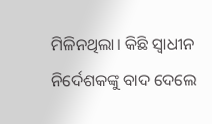ମିଳିନଥିଲା। କିଛି ସ୍ବାଧୀନ ନିର୍ଦେଶକଙ୍କୁ ବାଦ ଦେଲେ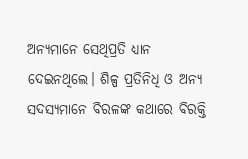ଅନ୍ୟମାନେ ସେଥିପ୍ରତି ଧ୍ୟାନ ଦେଇନଥିଲେ। ଶିଳ୍ପ ପ୍ରତିନିଧି ଓ ଅନ୍ୟ ସଦସ୍ୟମାନେ ବିରଳଙ୍କ କଥାରେ ବିରକ୍ତି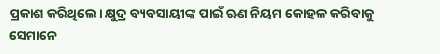ପ୍ରକାଶ କରିଥିଲେ। କ୍ଷୁଦ୍ର ବ୍ୟବସାୟୀଙ୍କ ପାଇଁ ଋଣ ନିୟମ କୋହଳ କରିବାକୁ ସେମାନେ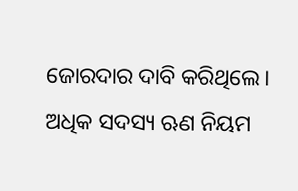ଜୋରଦାର ଦାବି କରିଥିଲେ। ଅଧିକ ସଦସ୍ୟ ଋଣ ନିୟମ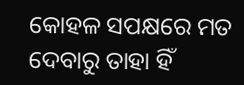କୋହଳ ସପକ୍ଷରେ ମତ ଦେବାରୁ ତାହା ହିଁ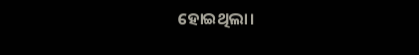ହୋଇଥିଲା।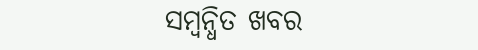ସମ୍ବନ୍ଧିତ ଖବର